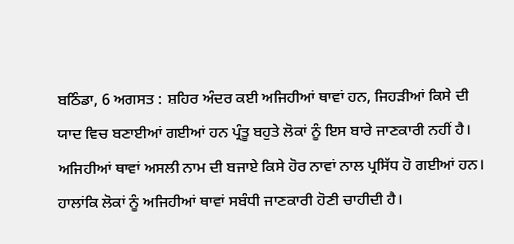ਬਠਿੰਡਾ, 6 ਅਗਸਤ : ਸ਼ਹਿਰ ਅੰਦਰ ਕਈ ਅਜਿਹੀਆਂ ਥਾਵਾਂ ਹਨ, ਜਿਹੜੀਆਂ ਕਿਸੇ ਦੀ ਯਾਦ ਵਿਚ ਬਣਾਈਆਂ ਗਈਆਂ ਹਨ ਪ੍ਰੰਤੂ ਬਹੁਤੇ ਲੋਕਾਂ ਨੂੰ ਇਸ ਬਾਰੇ ਜਾਣਕਾਰੀ ਨਹੀਂ ਹੈ। ਅਜਿਹੀਆਂ ਥਾਵਾਂ ਅਸਲੀ ਨਾਮ ਦੀ ਬਜਾਏ ਕਿਸੇ ਹੋਰ ਨਾਵਾਂ ਨਾਲ ਪ੍ਰਸਿੱਧ ਹੋ ਗਈਆਂ ਹਨ। ਹਾਲਾਂਕਿ ਲੋਕਾਂ ਨੂੰ ਅਜਿਹੀਆਂ ਥਾਵਾਂ ਸਬੰਧੀ ਜਾਣਕਾਰੀ ਹੋਣੀ ਚਾਹੀਦੀ ਹੈ।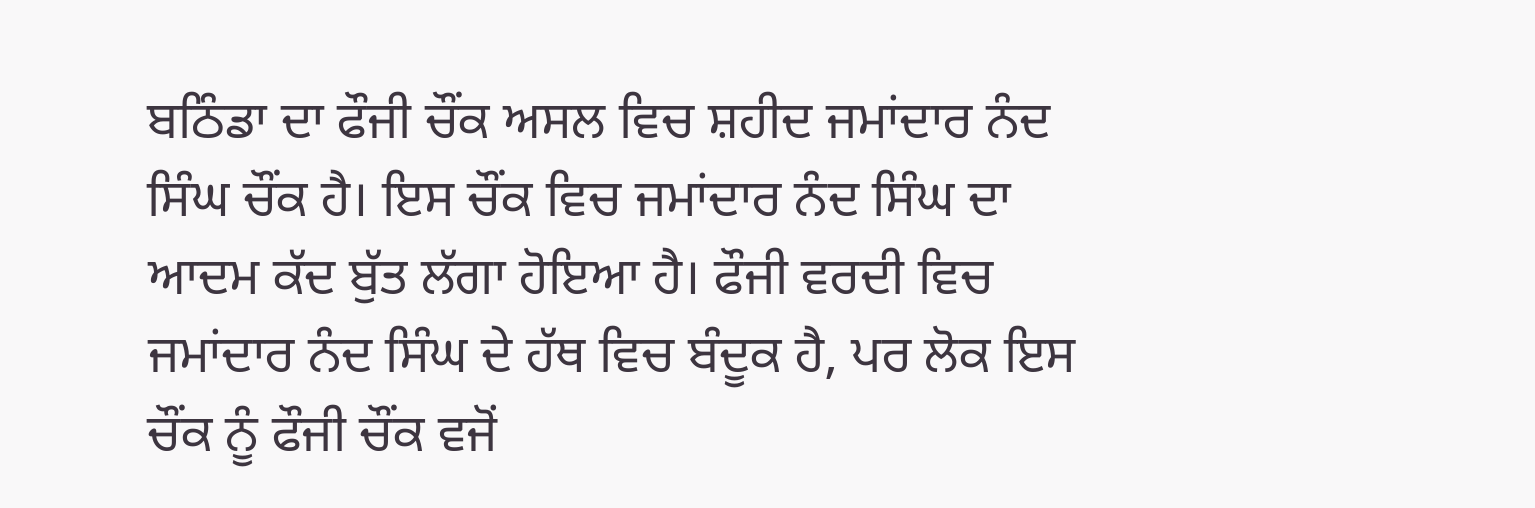ਬਠਿੰਡਾ ਦਾ ਫੌਜੀ ਚੌਂਕ ਅਸਲ ਵਿਚ ਸ਼ਹੀਦ ਜਮਾਂਦਾਰ ਨੰਦ ਸਿੰਘ ਚੌਂਕ ਹੈ। ਇਸ ਚੌਂਕ ਵਿਚ ਜਮਾਂਦਾਰ ਨੰਦ ਸਿੰਘ ਦਾ ਆਦਮ ਕੱਦ ਬੁੱਤ ਲੱਗਾ ਹੋਇਆ ਹੈ। ਫੌਜੀ ਵਰਦੀ ਵਿਚ ਜਮਾਂਦਾਰ ਨੰਦ ਸਿੰਘ ਦੇ ਹੱਥ ਵਿਚ ਬੰਦੂਕ ਹੈ, ਪਰ ਲੋਕ ਇਸ ਚੌਂਕ ਨੂੰ ਫੌਜੀ ਚੌਂਕ ਵਜੋਂ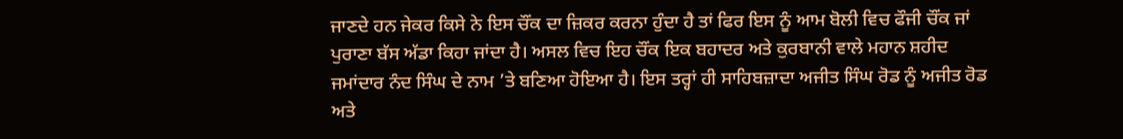ਜਾਣਦੇ ਹਨ ਜੇਕਰ ਕਿਸੇ ਨੇ ਇਸ ਚੌਂਕ ਦਾ ਜ਼ਿਕਰ ਕਰਨਾ ਹੁੰਦਾ ਹੈ ਤਾਂ ਫਿਰ ਇਸ ਨੂੰ ਆਮ ਬੋਲੀ ਵਿਚ ਫੌਜੀ ਚੌਂਕ ਜਾਂ ਪੁਰਾਣਾ ਬੱਸ ਅੱਡਾ ਕਿਹਾ ਜਾਂਦਾ ਹੈ। ਅਸਲ ਵਿਚ ਇਹ ਚੌਂਕ ਇਕ ਬਹਾਦਰ ਅਤੇ ਕੁਰਬਾਨੀ ਵਾਲੇ ਮਹਾਨ ਸ਼ਹੀਦ ਜਮਾਂਦਾਰ ਨੰਦ ਸਿੰਘ ਦੇ ਨਾਮ ’ਤੇ ਬਣਿਆ ਹੋਇਆ ਹੈ। ਇਸ ਤਰ੍ਹਾਂ ਹੀ ਸਾਹਿਬਜ਼ਾਦਾ ਅਜੀਤ ਸਿੰਘ ਰੋਡ ਨੂੰ ਅਜੀਤ ਰੋਡ ਅਤੇ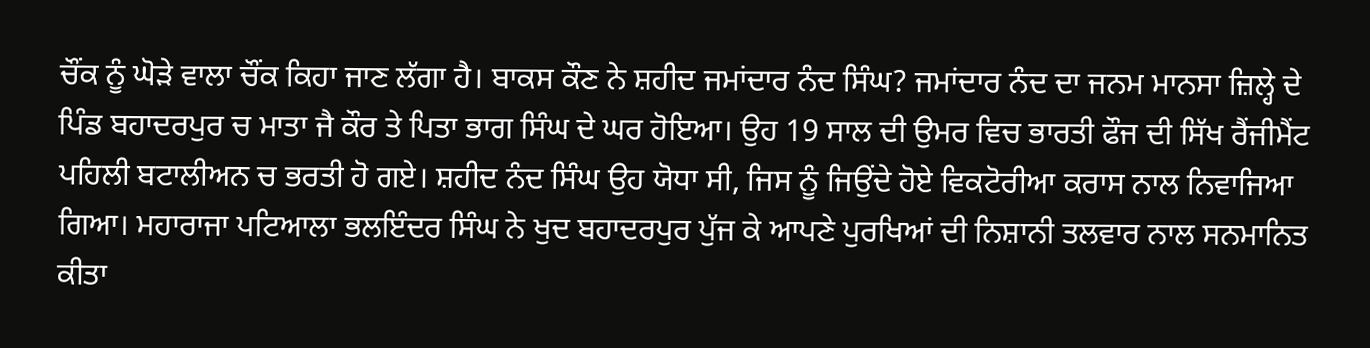ਚੌਂਕ ਨੂੰ ਘੋੜੇ ਵਾਲਾ ਚੌਂਕ ਕਿਹਾ ਜਾਣ ਲੱਗਾ ਹੈ। ਬਾਕਸ ਕੌਣ ਨੇ ਸ਼ਹੀਦ ਜਮਾਂਦਾਰ ਨੰਦ ਸਿੰਘ? ਜਮਾਂਦਾਰ ਨੰਦ ਦਾ ਜਨਮ ਮਾਨਸਾ ਜ਼ਿਲ੍ਹੇ ਦੇ ਪਿੰਡ ਬਹਾਦਰਪੁਰ ਚ ਮਾਤਾ ਜੈ ਕੌਰ ਤੇ ਪਿਤਾ ਭਾਗ ਸਿੰਘ ਦੇ ਘਰ ਹੋਇਆ। ਉਹ 19 ਸਾਲ ਦੀ ਉਮਰ ਵਿਚ ਭਾਰਤੀ ਫੌਜ ਦੀ ਸਿੱਖ ਰੈਂਜੀਮੈਂਟ ਪਹਿਲੀ ਬਟਾਲੀਅਨ ਚ ਭਰਤੀ ਹੋ ਗਏ। ਸ਼ਹੀਦ ਨੰਦ ਸਿੰਘ ਉਹ ਯੋਧਾ ਸੀ, ਜਿਸ ਨੂੰ ਜਿਉਂਦੇ ਹੋਏ ਵਿਕਟੋਰੀਆ ਕਰਾਸ ਨਾਲ ਨਿਵਾਜਿਆ ਗਿਆ। ਮਹਾਰਾਜਾ ਪਟਿਆਲਾ ਭਲਇੰਦਰ ਸਿੰਘ ਨੇ ਖੁਦ ਬਹਾਦਰਪੁਰ ਪੁੱਜ ਕੇ ਆਪਣੇ ਪੁਰਖਿਆਂ ਦੀ ਨਿਸ਼ਾਨੀ ਤਲਵਾਰ ਨਾਲ ਸਨਮਾਨਿਤ ਕੀਤਾ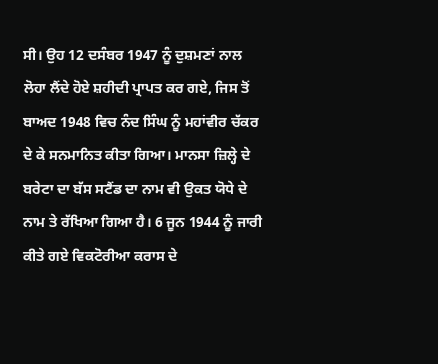ਸੀ। ਉਹ 12 ਦਸੰਬਰ 1947 ਨੂੰ ਦੁਸ਼ਮਣਾਂ ਨਾਲ ਲੋਹਾ ਲੈਂਦੇ ਹੋਏ ਸ਼ਹੀਦੀ ਪ੍ਰਾਪਤ ਕਰ ਗਏ, ਜਿਸ ਤੋਂ ਬਾਅਦ 1948 ਵਿਚ ਨੰਦ ਸਿੰਘ ਨੂੰ ਮਹਾਂਵੀਰ ਚੱਕਰ ਦੇ ਕੇ ਸਨਮਾਨਿਤ ਕੀਤਾ ਗਿਆ। ਮਾਨਸਾ ਜ਼ਿਲ੍ਹੇ ਦੇ ਬਰੇਟਾ ਦਾ ਬੱਸ ਸਟੈਂਡ ਦਾ ਨਾਮ ਵੀ ਉਕਤ ਯੋਧੇ ਦੇ ਨਾਮ ਤੇ ਰੱਖਿਆ ਗਿਆ ਹੈ। 6 ਜੂਨ 1944 ਨੂੰ ਜਾਰੀ ਕੀਤੇ ਗਏ ਵਿਕਟੋਰੀਆ ਕਰਾਸ ਦੇ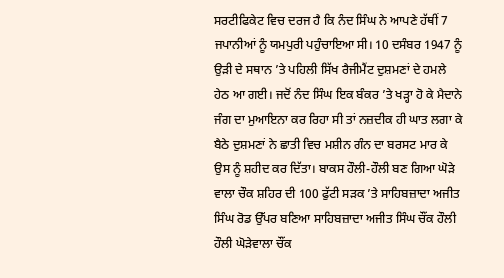ਸਰਟੀਫਿਕੇਟ ਵਿਚ ਦਰਜ ਹੈ ਕਿ ਨੰਦ ਸਿੰਘ ਨੇ ਆਪਣੇ ਹੱਥੀਂ 7 ਜਪਾਨੀਆਂ ਨੂੰ ਯਮਪੁਰੀ ਪਹੁੰਚਾਇਆ ਸੀ। 10 ਦਸੰਬਰ 1947 ਨੂੰ ਉੜੀ ਦੇ ਸਥਾਨ ’ਤੇ ਪਹਿਲੀ ਸਿੱਖ ਰੈਜੀਮੈਂਟ ਦੁਸ਼ਮਣਾਂ ਦੇ ਹਮਲੇ ਹੇਠ ਆ ਗਈ। ਜਦੋਂ ਨੰਦ ਸਿੰਘ ਇਕ ਬੰਕਰ ’ਤੇ ਖੜ੍ਹਾ ਹੋ ਕੇ ਮੈਦਾਨੇ ਜੰਗ ਦਾ ਮੁਆਇਨਾ ਕਰ ਰਿਹਾ ਸੀ ਤਾਂ ਨਜ਼ਦੀਕ ਹੀ ਘਾਤ ਲਗਾ ਕੇ ਬੈਠੇ ਦੁਸ਼ਮਣਾਂ ਨੇ ਛਾਤੀ ਵਿਚ ਮਸ਼ੀਨ ਗੰਨ ਦਾ ਬਰਸਟ ਮਾਰ ਕੇ ਉਸ ਨੂੰ ਸ਼ਹੀਦ ਕਰ ਦਿੱਤਾ। ਬਾਕਸ ਹੌਲੀ-ਹੌਲੀ ਬਣ ਗਿਆ ਘੋੜੇ ਵਾਲਾ ਚੌਕ ਸ਼ਹਿਰ ਦੀ 100 ਫੁੱਟੀ ਸੜਕ ’ਤੇ ਸਾਹਿਬਜ਼ਾਦਾ ਅਜੀਤ ਸਿੰਘ ਰੋਡ ਉੱਪਰ ਬਣਿਆ ਸਾਹਿਬਜ਼ਾਦਾ ਅਜੀਤ ਸਿੰਘ ਚੌਂਕ ਹੌਲੀ ਹੌਲੀ ਘੋੜੇਵਾਲਾ ਚੌਂਕ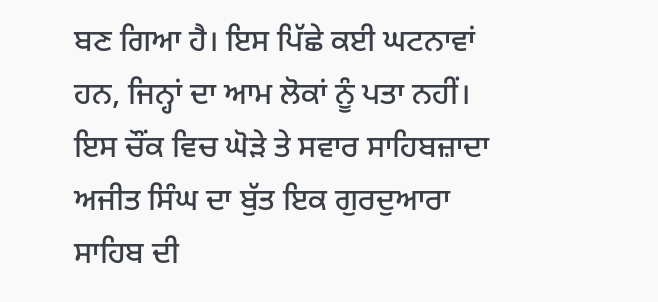ਬਣ ਗਿਆ ਹੈ। ਇਸ ਪਿੱਛੇ ਕਈ ਘਟਨਾਵਾਂ ਹਨ, ਜਿਨ੍ਹਾਂ ਦਾ ਆਮ ਲੋਕਾਂ ਨੂੰ ਪਤਾ ਨਹੀਂ। ਇਸ ਚੌਂਕ ਵਿਚ ਘੋੜੇ ਤੇ ਸਵਾਰ ਸਾਹਿਬਜ਼ਾਦਾ ਅਜੀਤ ਸਿੰਘ ਦਾ ਬੁੱਤ ਇਕ ਗੁਰਦੁਆਰਾ ਸਾਹਿਬ ਦੀ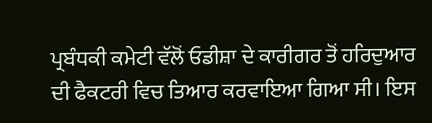ਪ੍ਰਬੰਧਕੀ ਕਮੇਟੀ ਵੱਲੋਂ ਓਡੀਸ਼ਾ ਦੇ ਕਾਰੀਗਰ ਤੋਂ ਹਰਿਦੁਆਰ ਦੀ ਫੈਕਟਰੀ ਵਿਚ ਤਿਆਰ ਕਰਵਾਇਆ ਗਿਆ ਸੀ। ਇਸ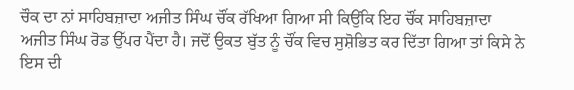ਚੌਕ ਦਾ ਨਾਂ ਸਾਹਿਬਜ਼ਾਦਾ ਅਜੀਤ ਸਿੰਘ ਚੌਂਕ ਰੱਖਿਆ ਗਿਆ ਸੀ ਕਿਉਂਕਿ ਇਹ ਚੌਂਕ ਸਾਹਿਬਜ਼ਾਦਾ ਅਜੀਤ ਸਿੰਘ ਰੋਡ ਉੱਪਰ ਪੈਂਦਾ ਹੈ। ਜਦੋਂ ਉਕਤ ਬੁੱਤ ਨੂੰ ਚੌਂਕ ਵਿਚ ਸੁਸ਼ੋਭਿਤ ਕਰ ਦਿੱਤਾ ਗਿਆ ਤਾਂ ਕਿਸੇ ਨੇ ਇਸ ਦੀ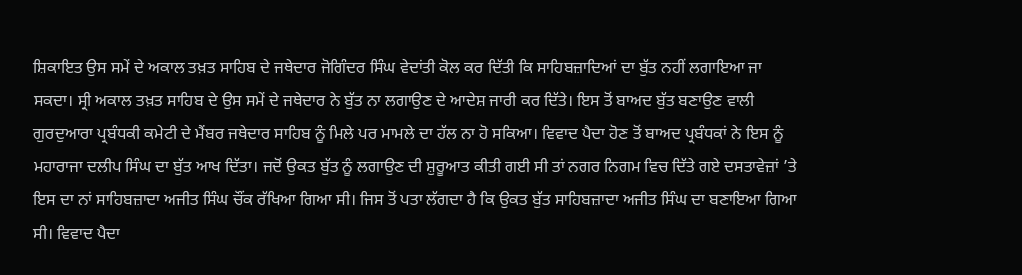ਸ਼ਿਕਾਇਤ ਉਸ ਸਮੇਂ ਦੇ ਅਕਾਲ ਤਖ਼ਤ ਸਾਹਿਬ ਦੇ ਜਥੇਦਾਰ ਜੋਗਿੰਦਰ ਸਿੰਘ ਵੇਦਾਂਤੀ ਕੋਲ ਕਰ ਦਿੱਤੀ ਕਿ ਸਾਹਿਬਜ਼ਾਦਿਆਂ ਦਾ ਬੁੱਤ ਨਹੀਂ ਲਗਾਇਆ ਜਾ ਸਕਦਾ। ਸ੍ਰੀ ਅਕਾਲ ਤਖ਼ਤ ਸਾਹਿਬ ਦੇ ਉਸ ਸਮੇਂ ਦੇ ਜਥੇਦਾਰ ਨੇ ਬੁੱਤ ਨਾ ਲਗਾਉਣ ਦੇ ਆਦੇਸ਼ ਜਾਰੀ ਕਰ ਦਿੱਤੇ। ਇਸ ਤੋਂ ਬਾਅਦ ਬੁੱਤ ਬਣਾਉਣ ਵਾਲੀ ਗੁਰਦੁਆਰਾ ਪ੍ਰਬੰਧਕੀ ਕਮੇਟੀ ਦੇ ਮੈਂਬਰ ਜਥੇਦਾਰ ਸਾਹਿਬ ਨੂੰ ਮਿਲੇ ਪਰ ਮਾਮਲੇ ਦਾ ਹੱਲ ਨਾ ਹੋ ਸਕਿਆ। ਵਿਵਾਦ ਪੈਦਾ ਹੋਣ ਤੋਂ ਬਾਅਦ ਪ੍ਰਬੰਧਕਾਂ ਨੇ ਇਸ ਨੂੰ ਮਹਾਰਾਜਾ ਦਲੀਪ ਸਿੰਘ ਦਾ ਬੁੱਤ ਆਖ ਦਿੱਤਾ। ਜਦੋਂ ਉਕਤ ਬੁੱਤ ਨੂੰ ਲਗਾਉਣ ਦੀ ਸ਼ੁਰੂਆਤ ਕੀਤੀ ਗਈ ਸੀ ਤਾਂ ਨਗਰ ਨਿਗਮ ਵਿਚ ਦਿੱਤੇ ਗਏ ਦਸਤਾਵੇਜ਼ਾਂ ’ਤੇ ਇਸ ਦਾ ਨਾਂ ਸਾਹਿਬਜ਼ਾਦਾ ਅਜੀਤ ਸਿੰਘ ਚੌਂਕ ਰੱਖਿਆ ਗਿਆ ਸੀ। ਜਿਸ ਤੋਂ ਪਤਾ ਲੱਗਦਾ ਹੈ ਕਿ ਉਕਤ ਬੁੱਤ ਸਾਹਿਬਜ਼ਾਦਾ ਅਜੀਤ ਸਿੰਘ ਦਾ ਬਣਾਇਆ ਗਿਆ ਸੀ। ਵਿਵਾਦ ਪੈਦਾ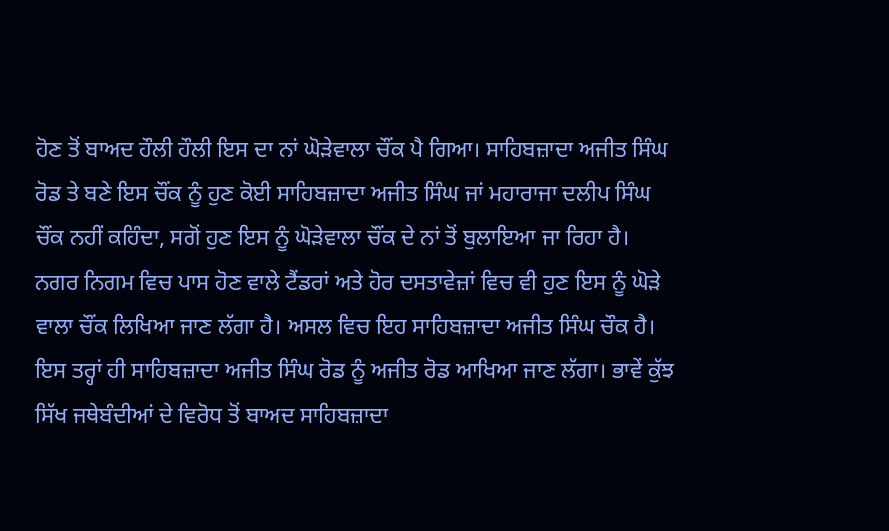ਹੋਣ ਤੋਂ ਬਾਅਦ ਹੌਲੀ ਹੌਲੀ ਇਸ ਦਾ ਨਾਂ ਘੋੜੇਵਾਲਾ ਚੌਂਕ ਪੈ ਗਿਆ। ਸਾਹਿਬਜ਼ਾਦਾ ਅਜੀਤ ਸਿੰਘ ਰੋਡ ਤੇ ਬਣੇ ਇਸ ਚੌਂਕ ਨੂੰ ਹੁਣ ਕੋਈ ਸਾਹਿਬਜ਼ਾਦਾ ਅਜੀਤ ਸਿੰਘ ਜਾਂ ਮਹਾਰਾਜਾ ਦਲੀਪ ਸਿੰਘ ਚੌਂਕ ਨਹੀਂ ਕਹਿੰਦਾ, ਸਗੋਂ ਹੁਣ ਇਸ ਨੂੰ ਘੋੜੇਵਾਲਾ ਚੌਂਕ ਦੇ ਨਾਂ ਤੋਂ ਬੁਲਾਇਆ ਜਾ ਰਿਹਾ ਹੈ। ਨਗਰ ਨਿਗਮ ਵਿਚ ਪਾਸ ਹੋਣ ਵਾਲੇ ਟੈਂਡਰਾਂ ਅਤੇ ਹੋਰ ਦਸਤਾਵੇਜ਼ਾਂ ਵਿਚ ਵੀ ਹੁਣ ਇਸ ਨੂੰ ਘੋੜੇ ਵਾਲਾ ਚੌਂਕ ਲਿਖਿਆ ਜਾਣ ਲੱਗਾ ਹੈ। ਅਸਲ ਵਿਚ ਇਹ ਸਾਹਿਬਜ਼ਾਦਾ ਅਜੀਤ ਸਿੰਘ ਚੌਕ ਹੈ। ਇਸ ਤਰ੍ਹਾਂ ਹੀ ਸਾਹਿਬਜ਼ਾਦਾ ਅਜੀਤ ਸਿੰਘ ਰੋਡ ਨੂੰ ਅਜੀਤ ਰੋਡ ਆਖਿਆ ਜਾਣ ਲੱਗਾ। ਭਾਵੇਂ ਕੁੱਝ ਸਿੱਖ ਜਥੇਬੰਦੀਆਂ ਦੇ ਵਿਰੋਧ ਤੋਂ ਬਾਅਦ ਸਾਹਿਬਜ਼ਾਦਾ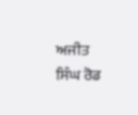ਅਜੀਤ ਸਿੰਘ ਰੋਡ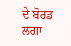ਦੇ ਬੋਰਡ ਲਗਾ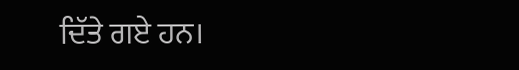ਦਿੱਤੇ ਗਏ ਹਨ।